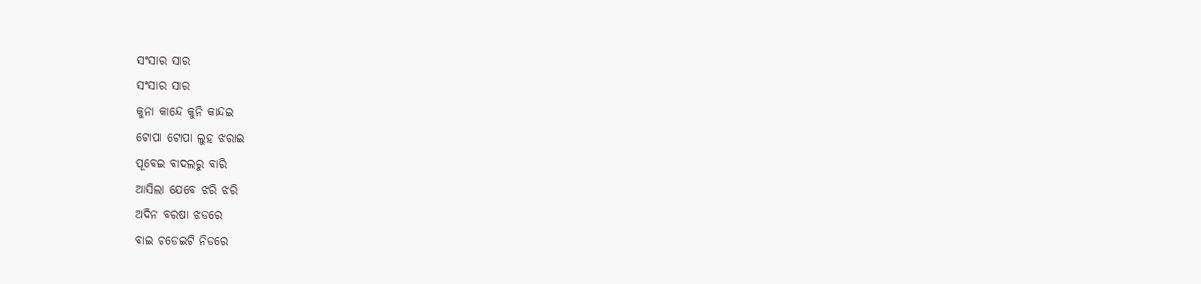ସଂସାର ସାର
ସଂସାର ସାର
କୁନା କାନ୍ଦେ କୁନି କାନ୍ଦଇ
ଟୋପା ଟୋପା ଲୁହ ଝରାଇ
ପୂବେଇ ବାଦଲରୁ ବାରି
ଆସିଲା ଯେବେ ଝରି ଝରି
ଅଦିନ ବରଷା ଝଡରେ
ବାଇ ଚଡେଇଟି ନିଡରେ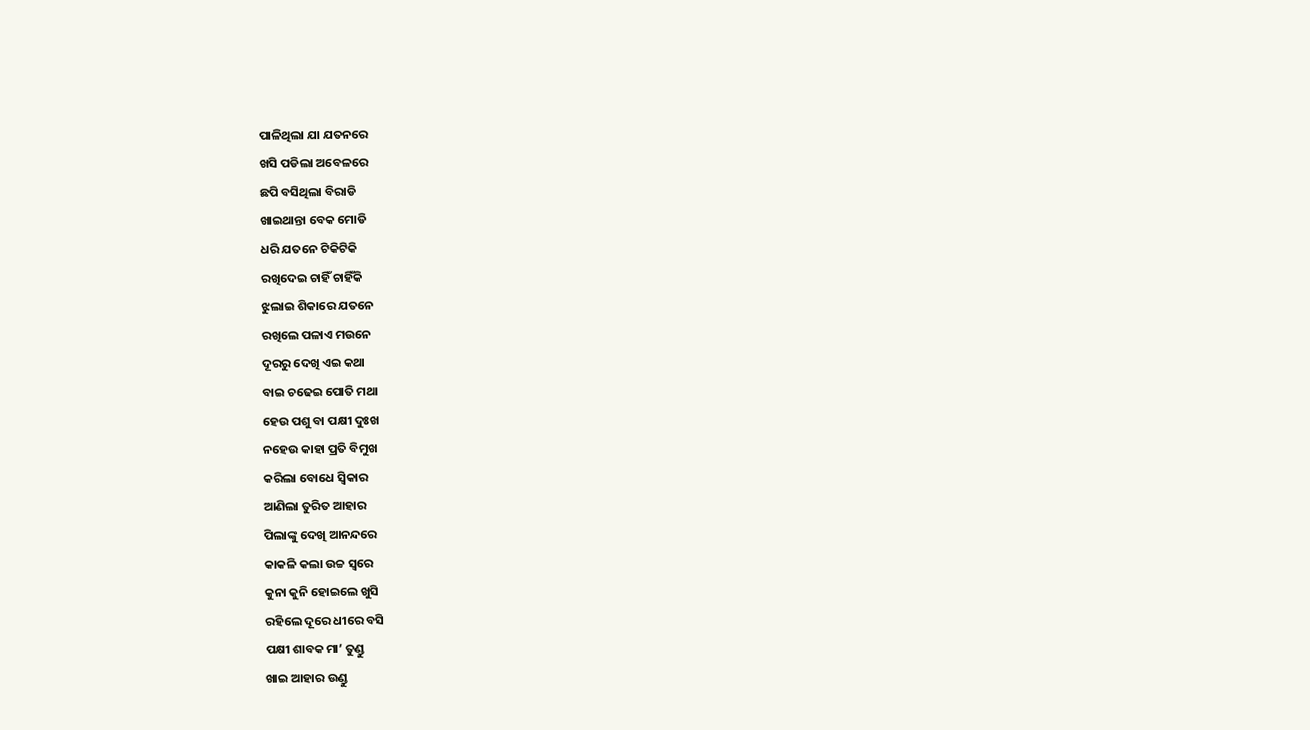ପାଳିଥିଲା ଯା ଯତନରେ
ଖସି ପଡିଲା ଅବେଳରେ
ଛପି ବସିଥିଲା ବିରାଡି
ଖାଇଥାନ୍ତା ବେକ ମୋଡି
ଧରି ଯତନେ ଟିକିଟିକି
ରଖିଦେଇ ଚାହିଁ ଚାହିଁକି
ଝୁଲାଇ ଶିକାରେ ଯତନେ
ରଖିଲେ ପଳାଏ ମଉନେ
ଦୂରରୁ ଦେଖି ଏଇ କଥା
ବାଇ ଚଢେଇ ପୋତି ମଥା
ହେଉ ପଶୁ ବା ପକ୍ଷୀ ଦୁଃଖ
ନହେଉ କାହା ପ୍ରତି ବିମୁଖ
କରିଲା ବୋଧେ ସ୍ୱିକାର
ଆଣିଲା ତୁରିତ ଆହାର
ପିଲାଙ୍କୁ ଦେଖି ଆନନ୍ଦରେ
କାକଳି କଲା ଉଚ୍ଚ ସ୍ୱରେ
କୁନା କୁନି ହୋଇଲେ ଖୁସି
ରହିଲେ ଦୂରେ ଧୀରେ ବସି
ପକ୍ଷୀ ଶାବକ ମା’ ତୁଣ୍ଡୁ
ଖାଇ ଆହାର ଉଣ୍ଡୁ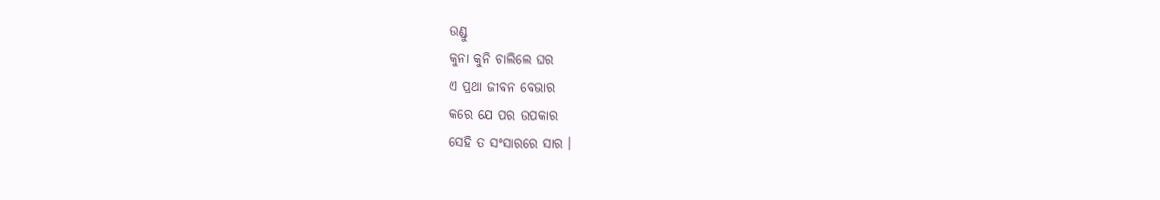ଉଣ୍ଡୁ
କୁନା କୁନି ଚାଲିଲେ ଘର
ଏ ପ୍ରଥା ଜୀବନ ବେଭାର
କରେ ଯେ ପର ଉପକାର
ସେହି ତ ସଂସାରରେ ସାର ।